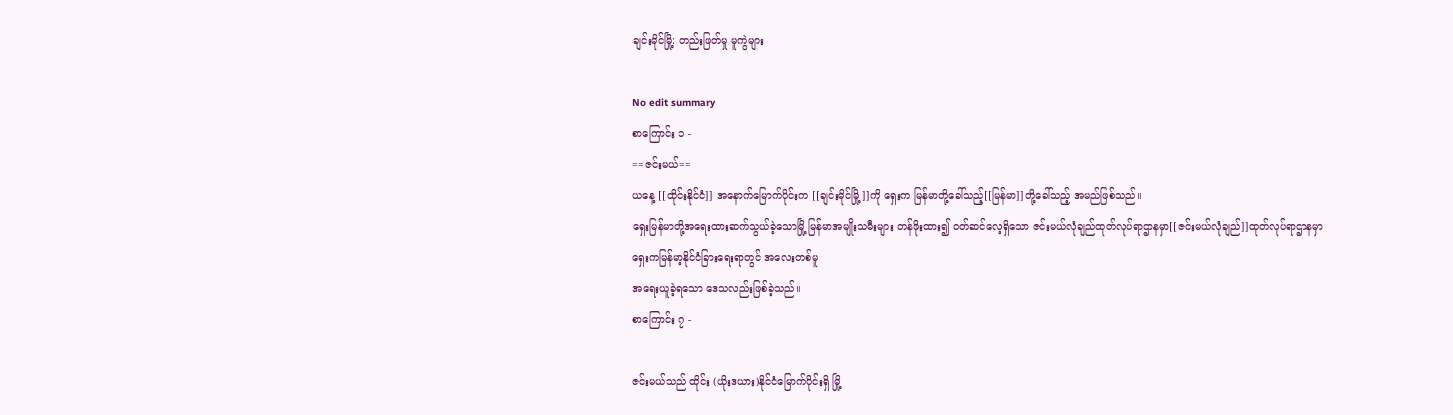ချင်းမိုင်မြို့: တည်းဖြတ်မှု မူကွဲများ

No edit summary
စာကြောင်း ၁ -
==ဇင်းမယ်==
ယနေ့ [[ထိုင်းနိုင်ငံ]] အနောက်မြောက်ပိုင်းက [[ချင်းမိုင်မြို့]]ကို ရှေးက မြန်မာတို့ခေါ်သည့်[[မြန်မာ]]တို့ခေါ်သည့် အမည်ဖြစ်သည်။
ရှေးမြန်မာတို့အရေးထားဆက်သွယ်ခဲ့သောမြို့ မြန်မာအမျိုးသမီးများ တန်ဖိုးထား၍ ဝတ်ဆင်လေ့ရှိသော ဇင်းမယ်လုံချည်ထုတ်လုပ်ရာဌာနမှာ[[ဇင်းမယ်လုံချည်]]ထုတ်လုပ်ရာဌာနမှာ
ရှေးကမြန်မာ့နိုင်ငံခြားရေးရာတွင် အလေးတစ်မူ
အရေးယူခဲ့ရသော ဒေသလည်းဖြစ်ခဲ့သည်။
စာကြောင်း ၇ -

ဇင်းမယ်သည် ထိုင်း (ယိုးဒယား)နိုင်ငံမြောက်ပိုင်းရှိ မြို့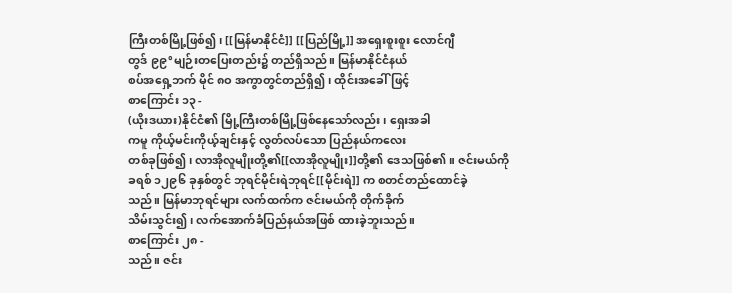ကြီးတစ်မြို့ဖြစ်၍၊ [[မြန်မာနိုင်ငံ]] [[ပြည်မြို့]] အရှေးစူးစူး လောင်ဂျီ
တွဒ် ၉၉°မျဉ်းတပြေးတည်း၌ တည်ရှိသည်။ မြန်မာနိုင်ငံနယ်
စပ်အရှေ့ဘက် မိုင် ၈ဝ အကွာတွင်တည်ရှိ၍၊ ထိုင်းအခေါ်ဖြင့်
စာကြောင်း ၁၃ -
(ယိုးဒယား)နိုင်ငံ၏ မြို့ကြီးတစ်မြို့ဖြစ်နေသော်လည်း၊ ရှေးအခါ
ကမူ ကိုယ့်မင်းကိုယ့်ချင်းနှင့် လွတ်လပ်သော ပြည်နယ်ကလေး
တစ်ခုဖြစ်၍၊ လာအိုလူမျိုးတို့၏[[လာအိုလူမျိုး]]တို့၏ ဒေသဖြစ်၏။ ဇင်းမယ်ကို
ခရစ် ၁၂၉၆ ခုနှစ်တွင် ဘုရင်မိုင်းရဲဘုရင်[[မိုင်းရဲ]] က စတင်တည်ထောင်ခဲ့
သည်။ မြန်မာဘုရင်များ လက်ထက်က ဇင်းမယ်ကို တိုက်ခိုက်
သိမ်းသွင်း၍၊ လက်အောက်ခံပြည်နယ်အဖြစ် ထားခဲ့ဘူးသည်။
စာကြောင်း ၂၈ -
သည်။ ဇင်း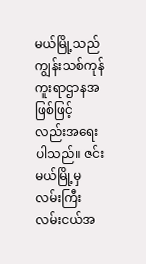မယ်မြို့သည် ကျွန်းသစ်ကုန်ကူးရာဌာနအဖြစ်ဖြင့်
လည်းအရေးပါသည်။ ဇင်းမယ်မြို့မှ လမ်းကြီးလမ်းငယ်အ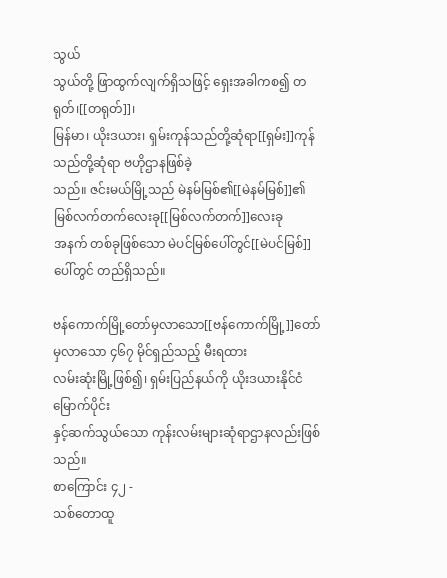သွယ်
သွယ်တို့ ဖြာထွက်လျက်ရှိသဖြင့် ရှေးအခါကစ၍ တရုတ်၊[[တရုတ်]]၊
မြန်မာ၊ ယိုးဒယား၊ ရှမ်းကုန်သည်တို့ဆုံရာ[[ရှမ်း]]ကုန်သည်တို့ဆုံရာ ဗဟိုဌာနဖြစ်ခဲ့
သည်။ ဇင်းမယ်မြို့သည် မဲနမ်မြစ်၏[[မဲနမ်မြစ်]]၏ မြစ်လက်တက်လေးခု[[မြစ်လက်တက်]]လေးခု
အနက် တစ်ခုဖြစ်သော မဲပင်မြစ်ပေါ်တွင်[[မဲပင်မြစ်]]ပေါ်တွင် တည်ရှိသည်။

ဗန်ကောက်မြို့တော်မှလာသော[[ဗန်ကောက်မြို့]]တော်မှလာသော ၄၆၇ မိုင်ရှည်သည့် မီးရထား
လမ်းဆုံးမြို့ဖြစ်၍၊ ရှမ်းပြည်နယ်ကို ယိုးဒယားနိုင်ငံမြောက်ပိုင်း
နှင့်ဆက်သွယ်သော ကုန်းလမ်းများဆုံရာဌာနလည်းဖြစ်သည်။
စာကြောင်း ၄၂ -
သစ်တောထူ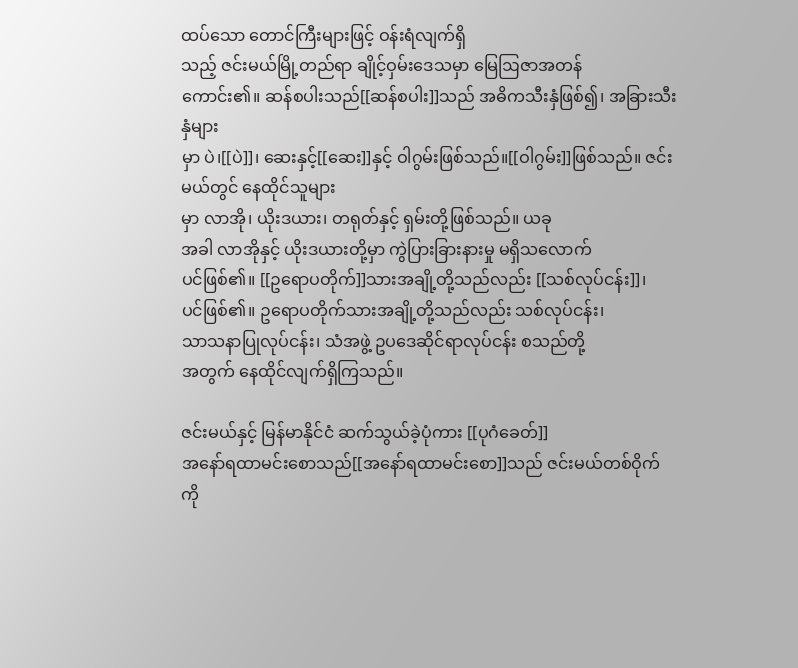ထပ်သော တောင်ကြီးများဖြင့် ဝန်းရံလျက်ရှိ
သည့် ဇင်းမယ်မြို့တည်ရာ ချိုင့်ဝှမ်းဒေသမှာ မြေဩဇာအတန်
ကောင်း၏။ ဆန်စပါးသည်[[ဆန်စပါး]]သည် အဓိကသီးနှံဖြစ်၍၊ အခြားသီးနှံများ
မှာ ပဲ၊[[ပဲ]]၊ ဆေးနှင့်[[ဆေး]]နှင့် ဝါဂွမ်းဖြစ်သည်။[[ဝါဂွမ်း]]ဖြစ်သည်။ ဇင်းမယ်တွင် နေထိုင်သူများ
မှာ လာအို၊ ယိုးဒယား၊ တရုတ်နှင့် ရှမ်းတို့ဖြစ်သည်။ ယခု
အခါ လာအိုနှင့် ယိုးဒယားတို့မှာ ကွဲပြားခြားနားမှု မရှိသလောက်
ပင်ဖြစ်၏။ [[ဥရောပတိုက်]]သားအချို့တို့သည်လည်း [[သစ်လုပ်ငန်း]]၊
ပင်ဖြစ်၏။ ဥရောပတိုက်သားအချို့တို့သည်လည်း သစ်လုပ်ငန်း၊
သာသနာပြုလုပ်ငန်း၊ သံအဖွဲ့ ဥပဒေဆိုင်ရာလုပ်ငန်း စသည်တို့
အတွက် နေထိုင်လျက်ရှိကြသည်။

ဇင်းမယ်နှင့် မြန်မာနိုင်ငံ ဆက်သွယ်ခဲ့ပုံကား [[ပုဂံခေတ်]]
အနော်ရထာမင်းစောသည်[[အနော်ရထာမင်းစော]]သည် ဇင်းမယ်တစ်ဝိုက်ကို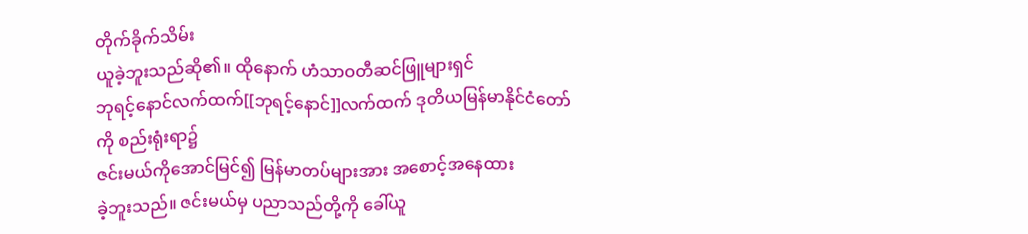တိုက်ခိုက်သိမ်း
ယူခဲ့ဘူးသည်ဆို၏။ ထိုနောက် ဟံသာဝတီဆင်ဖြူများရှင်
ဘုရင့်နောင်လက်ထက်[[ဘုရင့်နောင်]]လက်ထက် ဒုတိယမြန်မာနိုင်ငံတော်ကို စည်းရုံးရာ၌
ဇင်းမယ်ကိုအောင်မြင်၍ မြန်မာတပ်များအား အစောင့်အနေထား
ခဲ့ဘူးသည်။ ဇင်းမယ်မှ ပညာသည်တို့ကို ခေါ်ယူ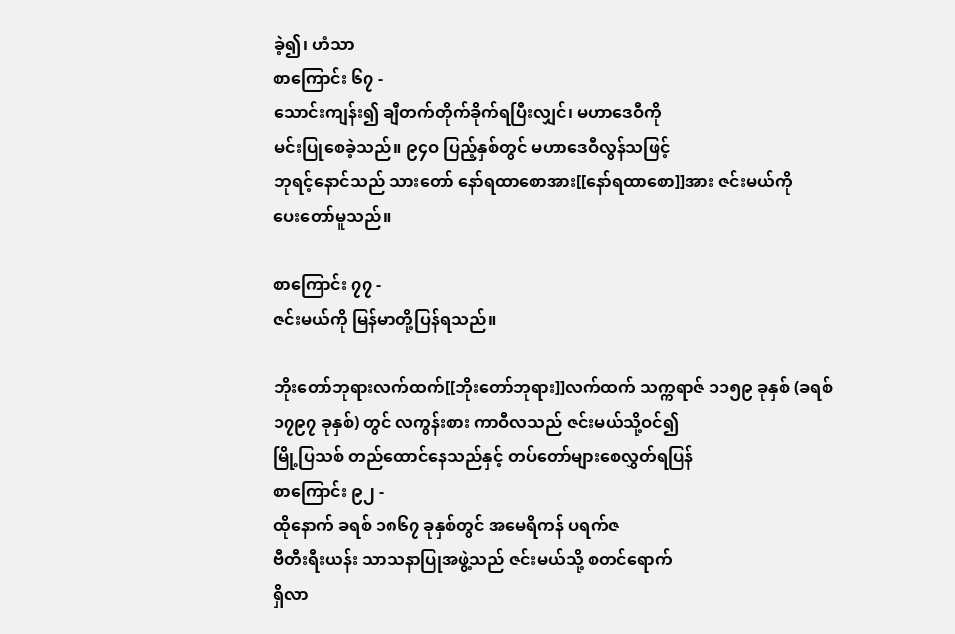ခဲ့၍၊ ဟံသာ
စာကြောင်း ၆၇ -
သောင်းကျန်း၍ ချီတက်တိုက်ခိုက်ရပြီးလျှင်၊ မဟာဒေဝီကို
မင်းပြုစေခဲ့သည်။ ၉၄ဝ ပြည့်နှစ်တွင် မဟာဒေဝီလွန်သဖြင့်
ဘုရင့်နောင်သည် သားတော် နော်ရထာစောအား[[နော်ရထာစော]]အား ဇင်းမယ်ကို
ပေးတော်မူသည်။

စာကြောင်း ၇၇ -
ဇင်းမယ်ကို မြန်မာတို့ပြန်ရသည်။

ဘိုးတော်ဘုရားလက်ထက်[[ဘိုးတော်ဘုရား]]လက်ထက် သက္ကရာဇ် ၁၁၅၉ ခုနှစ် (ခရစ်
၁၇၉၇ ခုနှစ်) တွင် လကွန်းစား ကာဝီလသည် ဇင်းမယ်သို့ဝင်၍
မြို့ပြသစ် တည်ထောင်နေသည်နှင့် တပ်တော်များစေလွှတ်ရပြန်
စာကြောင်း ၉၂ -
ထိုနောက် ခရစ် ၁၈၆၇ ခုနှစ်တွင် အမေရိကန် ပရက်ဇ
ဗီတီးရီးယန်း သာသနာပြုအဖွဲ့သည် ဇင်းမယ်သို့ စတင်ရောက်
ရှိလာ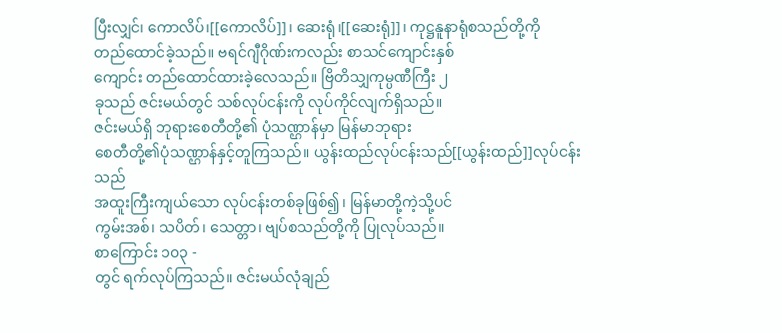ပြီးလျှင်၊ ကောလိပ်၊[[ကောလိပ်]]၊ ဆေးရုံ၊[[ဆေးရုံ]]၊ ကုဋ္ဌနူနာရုံစသည်တို့ကို
တည်ထောင်ခဲ့သည်။ ဗရင်ဂျီဂိုဏ်းကလည်း စာသင်ကျောင်းနှစ်
ကျောင်း တည်ထောင်ထားခဲ့လေသည်။ ဗြိတိသျှကုမ္ပဏီကြီး ၂
ခုသည် ဇင်းမယ်တွင် သစ်လုပ်ငန်းကို လုပ်ကိုင်လျက်ရှိသည်။
ဇင်းမယ်ရှိ ဘုရားစေတီတို့၏ ပုံသဏ္ဌာန်မှာ မြန်မာဘုရား
စေတီတို့၏ပုံသဏ္ဌာန်နှင့်တူကြသည်။ ယွန်းထည်လုပ်ငန်းသည်[[ယွန်းထည်]]လုပ်ငန်းသည်
အထူးကြီးကျယ်သော လုပ်ငန်းတစ်ခုဖြစ်၍၊ မြန်မာတို့ကဲ့သို့ပင်
ကွမ်းအစ်၊ သပိတ်၊ သေတ္တာ၊ ဗျပ်စသည်တို့ကို ပြုလုပ်သည်။
စာကြောင်း ၁၀၃ -
တွင် ရက်လုပ်ကြသည်။ ဇင်းမယ်လုံချည်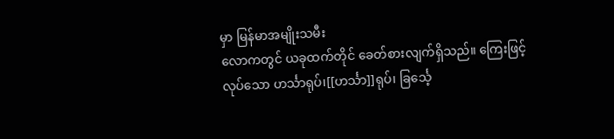မှာ မြန်မာအမျိုးသမီး
လောကတွင် ယခုထက်တိုင် ခေတ်စားလျက်ရှိသည်။ ကြေးဖြင့်
လုပ်သော ဟင်္သာရုပ်၊[[ဟင်္သာ]]ရုပ်၊ ခြင်္သေ့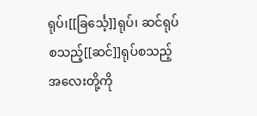ရုပ်၊[[ခြင်္သေ့]]ရုပ်၊ ဆင်ရုပ်စသည့်[[ဆင်]]ရုပ်စသည့် အလေးတို့ကို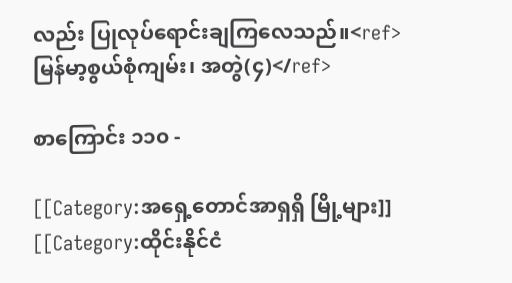လည်း ပြုလုပ်ရောင်းချကြလေသည်။<ref>မြန်မာ့စွယ်စုံကျမ်း၊ အတွဲ(၄)</ref>

စာကြောင်း ၁၁၀ -

[[Category:အရှေ့တောင်အာရှရှိ မြို့များ]]
[[Category:ထိုင်းနိုင်ငံ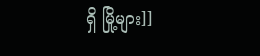ရှိ မြို့များ]]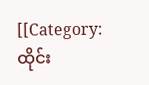[[Category:ထိုင်း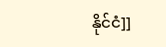နိုင်ငံ]]